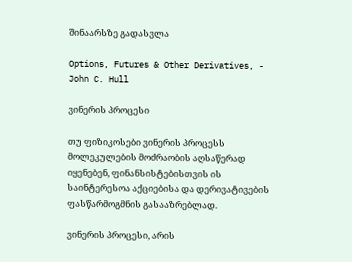შინაარსზე გადასვლა

Options, Futures & Other Derivatives, - John C. Hull

ვინერის პროცესი

თუ ფიზიკოსები ვინერის პროცესს მოლეკულების მოძრაობის აღსაწერად იყენებენ, ფინანსისტებისთვის ის საინტერესოა აქციებისა და დერივატივების ფასწარმოგმნის გასააზრებლად.

ვინერის პროცესი, არის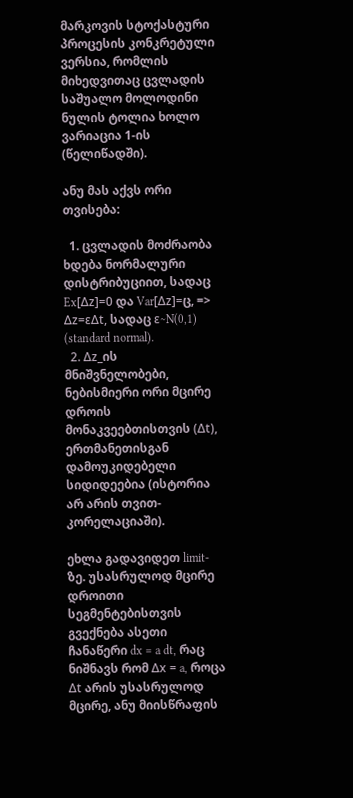მარკოვის სტოქასტური პროცესის კონკრეტული ვერსია, რომლის მიხედვითაც ცვლადის საშუალო მოლოდინი ნულის ტოლია ხოლო ვარიაცია 1-ის (წელიწადში).

ანუ მას აქვს ორი თვისება:

  1. ცვლადის მოძრაობა ხდება ნორმალური დისტრიბუციით, სადაც Ex[Δz]=0 და Var[Δz]=ც, => Δz=εΔt, სადაც ε∼N(0,1) (standard normal).
  2. Δz_ის მნიშვნელობები, ნებისმიერი ორი მცირე დროის მონაკვეებთისთვის (Δt), ერთმანეთისგან დამოუკიდებელი სიდიდეებია (ისტორია არ არის თვით-კორელაციაში).

ეხლა გადავიდეთ limit-ზე. უსასრულოდ მცირე დროითი სეგმენტებისთვის გვექნება ასეთი ჩანაწერი dx = a dt, რაც ნიშნავს რომ Δx = a, როცა Δt არის უსასრულოდ მცირე, ანუ მიისწრაფის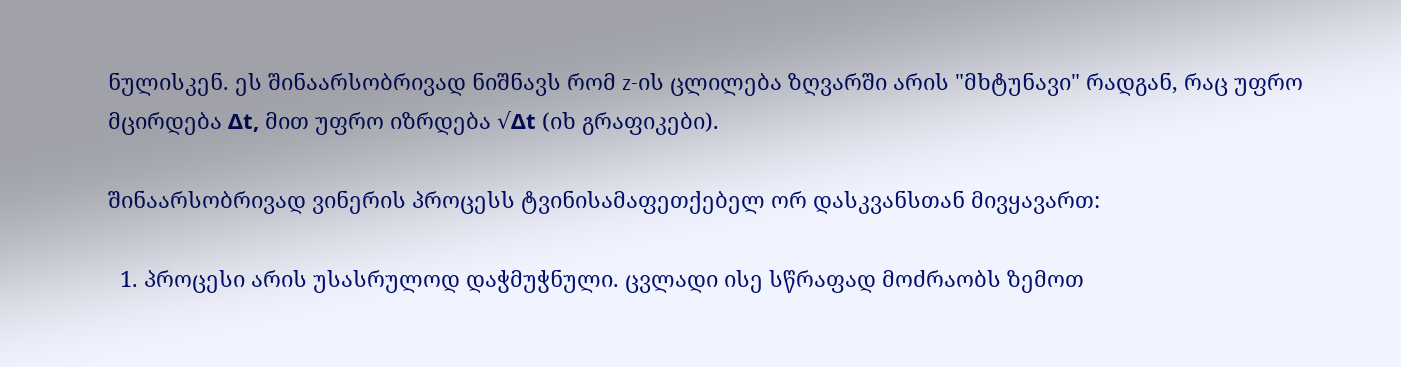ნულისკენ. ეს შინაარსობრივად ნიშნავს რომ z-ის ცლილება ზღვარში არის "მხტუნავი" რადგან, რაც უფრო მცირდება Δt, მით უფრო იზრდება √Δt (იხ გრაფიკები).

შინაარსობრივად ვინერის პროცესს ტვინისამაფეთქებელ ორ დასკვანსთან მივყავართ:

  1. პროცესი არის უსასრულოდ დაჭმუჭნული. ცვლადი ისე სწრაფად მოძრაობს ზემოთ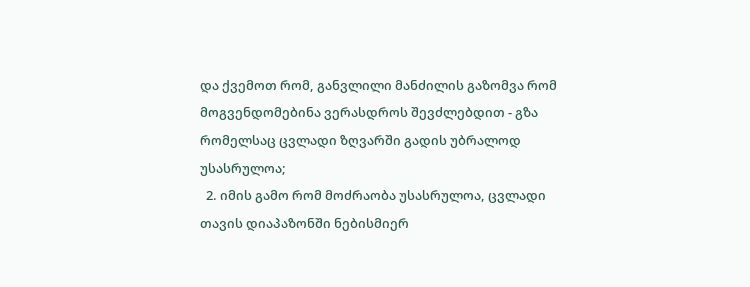და ქვემოთ რომ, განვლილი მანძილის გაზომვა რომ მოგვენდომებინა ვერასდროს შევძლებდით - გზა რომელსაც ცვლადი ზღვარში გადის უბრალოდ უსასრულოა;
  2. იმის გამო რომ მოძრაობა უსასრულოა, ცვლადი თავის დიაპაზონში ნებისმიერ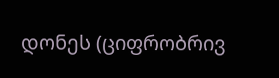დონეს (ციფრობრივ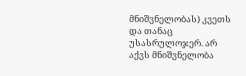მნიშვნელობას) კვეთს და თანაც უსასრულოჯერ. არ აქვს მნიშვნელობა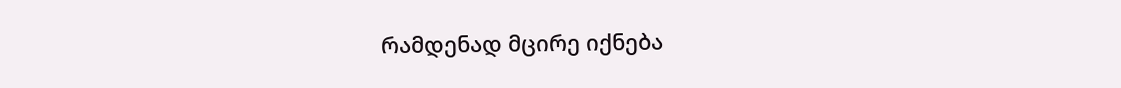რამდენად მცირე იქნება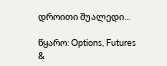დროითი შუალედი...

წყარო: Options, Futures &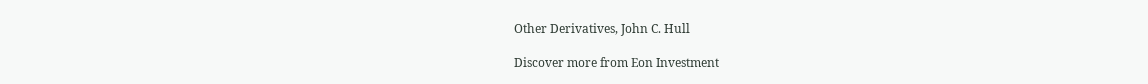Other Derivatives, John C. Hull

Discover more from Eon Investment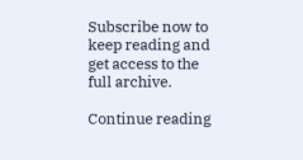Subscribe now to keep reading and get access to the full archive.

Continue reading